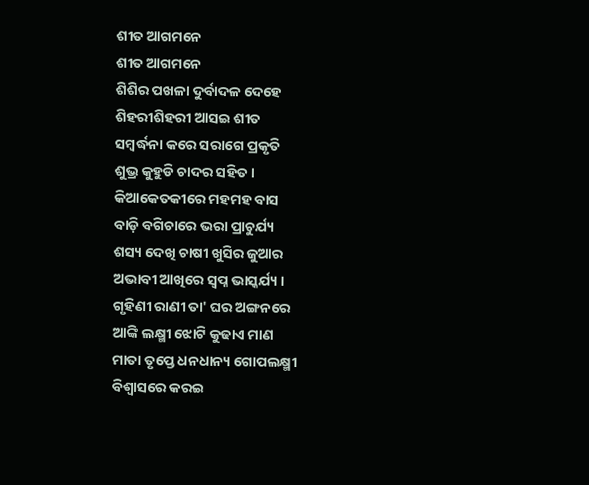ଶୀତ ଆଗମନେ
ଶୀତ ଆଗମନେ
ଶିଶିର ପଖଳା ଦୁର୍ବାଦଳ ଦେହେ
ଶିହରୀଶିହରୀ ଆସଇ ଶୀତ
ସମ୍ବର୍ଦ୍ଧନା କରେ ସରାଗେ ପ୍ରକୃତି
ଶୁଭ୍ର କୁହୁଡି ଚାଦର ସହିତ ।
କିଆକେତକୀରେ ମହମହ ବାସ
ବାଡ଼ି ବଗିଚାରେ ଭରା ପ୍ରାଚୁର୍ଯ୍ୟ
ଶସ୍ୟ ଦେଖି ଚାଷୀ ଖୁସିର ଜୁଆର
ଅଭାବୀ ଆଖିରେ ସ୍ବପ୍ନ ଭାସ୍କର୍ଯ୍ୟ ।
ଗୃହିଣୀ ରାଣୀ ତା' ଘର ଅଙ୍ଗନରେ
ଆଙ୍କି ଲକ୍ଷ୍ମୀ ଝୋଟି କୁଢାଏ ମାଣ
ମାତା ତୃପ୍ତେ ଧନଧାନ୍ୟ ଗୋପଲକ୍ଷ୍ମୀ
ବିଶ୍ୱାସରେ କରଇ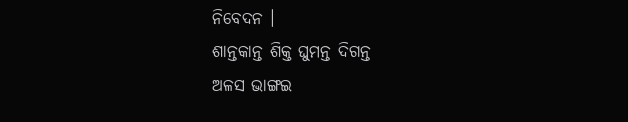ନିବେଦନ ।
ଶାନ୍ତକାନ୍ତ ଶିକ୍ତ ଘୁମନ୍ତ ଦିଗନ୍ତ
ଅଳସ ଭାଙ୍ଗଇ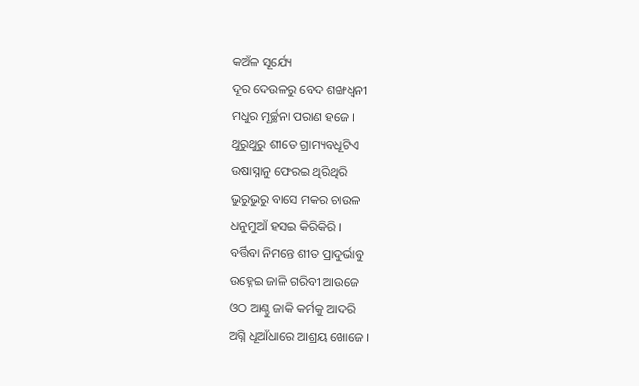କଅଁଳ ସୂର୍ଯ୍ୟେ
ଦୂର ଦେଉଳରୁ ବେଦ ଶଙ୍ଖଧ୍ୱନୀ
ମଧୁର ମୂର୍ଚ୍ଛନା ପରାଣ ହଜେ ।
ଥୁରୁଥୁରୁ ଶୀତେ ଗ୍ରାମ୍ୟବଧୂଟିଏ
ଉଷାସ୍ନାନୁ ଫେରଇ ଥିରିଥିରି
ଭୁରୁଭୁରୁ ବାସେ ମକର ଚାଉଳ
ଧନୁମୁଆଁ ହସଇ କିରିକିରି ।
ବର୍ତ୍ତିବା ନିମନ୍ତେ ଶୀତ ପ୍ରାଦୁର୍ଭାବୁ
ଉହ୍ନେଇ ଜାଳି ଗରିବୀ ଆଉଜେ
ଓଠ ଆଣ୍ଠୁ ଜାକି କର୍ମକୁ ଆଦରି
ଅଗ୍ନି ଧୂଆଁଧାରେ ଆଶ୍ରୟ ଖୋଜେ ।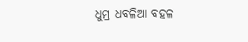ଧୁମ୍ର ଧବଳିଆ ବହଳ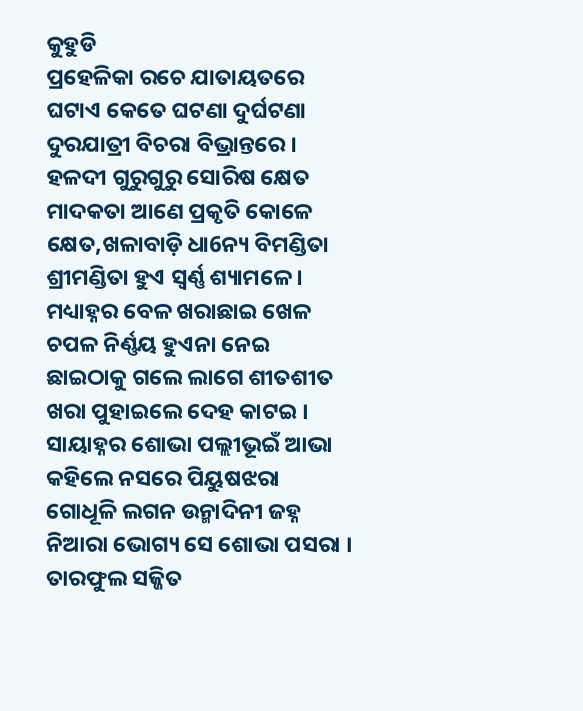କୁହୁଡି
ପ୍ରହେଳିକା ରଚେ ଯାତାୟତରେ
ଘଟାଏ କେତେ ଘଟଣା ଦୁର୍ଘଟଣା
ଦୁରଯାତ୍ରୀ ବିଚରା ବିଭ୍ରାନ୍ତରେ ।
ହଳଦୀ ଗୁରୁଗୁରୁ ସୋରିଷ କ୍ଷେତ
ମାଦକତା ଆଣେ ପ୍ରକୃତି କୋଳେ
କ୍ଷେତ,ଖଳାବାଡ଼ି ଧା6ନ୍ୟ ବିମଣ୍ଡିତା
ଶ୍ରୀମଣ୍ଡିତା ହୁଏ ସ୍ବର୍ଣ୍ଣ ଶ୍ୟାମଳେ ।
ମଧ୍ୟାହ୍ନର ବେଳ ଖରାଛାଇ ଖେଳ
ଚପଳ ନିର୍ଣ୍ଣୟ ହୁଏନା ନେଇ
ଛାଇଠାକୁ ଗଲେ ଲାଗେ ଶୀତଶୀତ
ଖରା ପୁହାଇଲେ ଦେହ କାଟଇ ।
ସାୟାହ୍ନର ଶୋଭା ପଲ୍ଲୀଭୂଇଁ ଆଭା
କହିଲେ ନସରେ ପିୟୁଷଝରା
ଗୋଧୂଳି ଲଗନ ଉନ୍ମାଦିନୀ ଜହ୍ନ
ନିଆରା ଭୋଗ୍ୟ ସେ ଶୋଭା ପସରା ।
ତାରଫୁଲ ସଜ୍ଜିତ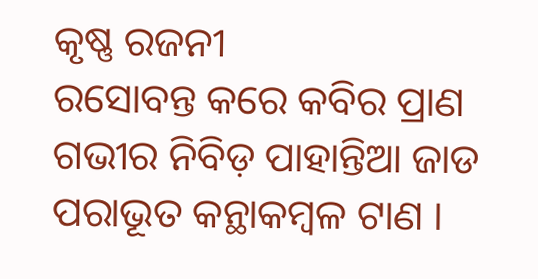କୃଷ୍ଣ ରଜନୀ
ରସୋବନ୍ତ କରେ କବିର ପ୍ରାଣ
ଗଭୀର ନିବିଡ଼ ପାହାନ୍ତିଆ ଜାଡ
ପରାଭୂତ କନ୍ଥାକମ୍ବଳ ଟାଣ ।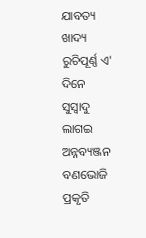ଯାବତ୍ୟ ଖାଦ୍ୟ ରୁଚିପୂର୍ଣ୍ଣ ଏ' ଦିନେ
ସୁସ୍ୱାଦୁ ଲାଗଇ ଅନ୍ନବ୍ୟଞ୍ଜନ
ବଣଭୋଜି ପ୍ରକୃତି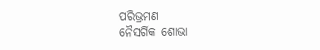ପରିଭ୍ରମଣ
ନୈସର୍ଗିକ ଶୋଭା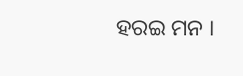ହରଇ ମନ ।